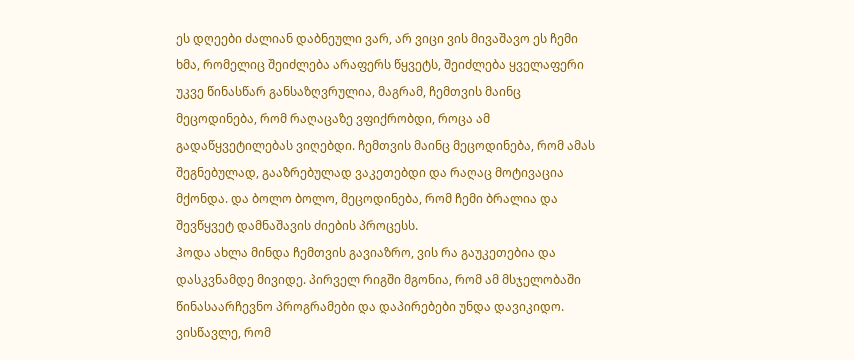ეს დღეები ძალიან დაბნეული ვარ, არ ვიცი ვის მივაშავო ეს ჩემი ხმა, რომელიც შეიძლება არაფერს წყვეტს, შეიძლება ყველაფერი უკვე წინასწარ განსაზღვრულია, მაგრამ, ჩემთვის მაინც მეცოდინება, რომ რაღაცაზე ვფიქრობდი, როცა ამ გადაწყვეტილებას ვიღებდი. ჩემთვის მაინც მეცოდინება, რომ ამას შეგნებულად, გააზრებულად ვაკეთებდი და რაღაც მოტივაცია მქონდა. და ბოლო ბოლო, მეცოდინება, რომ ჩემი ბრალია და შევწყვეტ დამნაშავის ძიების პროცესს.
ჰოდა ახლა მინდა ჩემთვის გავიაზრო, ვის რა გაუკეთებია და დასკვნამდე მივიდე. პირველ რიგში მგონია, რომ ამ მსჯელობაში წინასაარჩევნო პროგრამები და დაპირებები უნდა დავიკიდო. ვისწავლე, რომ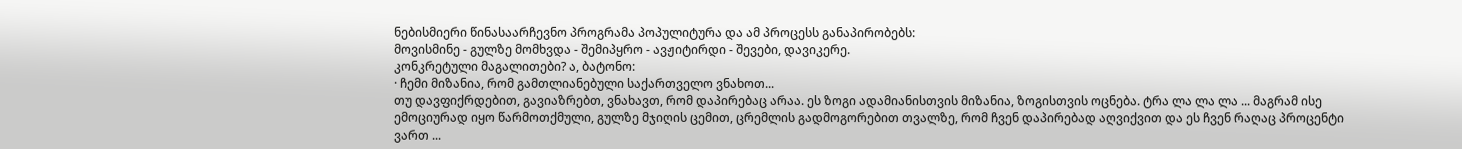ნებისმიერი წინასაარჩევნო პროგრამა პოპულიტურა და ამ პროცესს განაპირობებს:
მოვისმინე - გულზე მომხვდა - შემიპყრო - ავჟიტირდი - შევები, დავიკერე.
კონკრეტული მაგალითები? ა, ბატონო:
· ჩემი მიზანია, რომ გამთლიანებული საქართველო ვნახოთ...
თუ დავფიქრდებით, გავიაზრებთ, ვნახავთ, რომ დაპირებაც არაა. ეს ზოგი ადამიანისთვის მიზანია, ზოგისთვის ოცნება. ტრა ლა ლა ლა ... მაგრამ ისე ემოციურად იყო წარმოთქმული, გულზე მჯიღის ცემით, ცრემლის გადმოგორებით თვალზე, რომ ჩვენ დაპირებად აღვიქვით და ეს ჩვენ რაღაც პროცენტი ვართ ...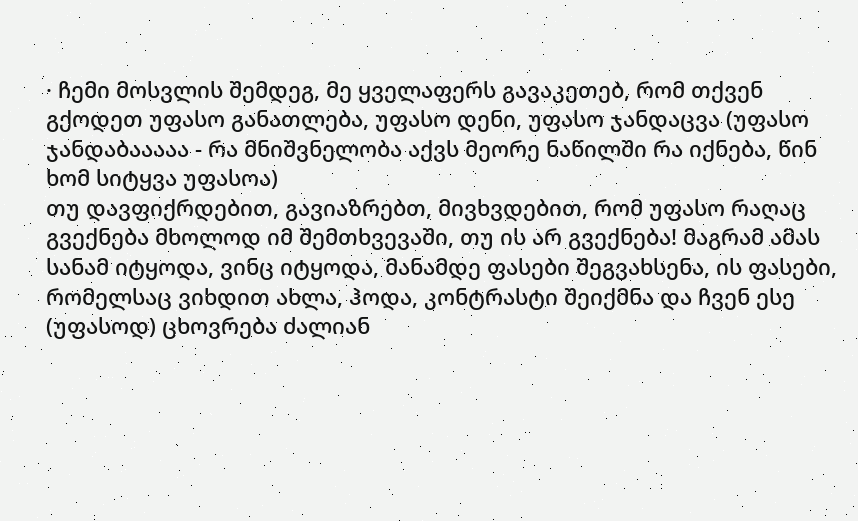· ჩემი მოსვლის შემდეგ, მე ყველაფერს გავაკეთებ, რომ თქვენ გქოდეთ უფასო განათლება, უფასო დენი, უფასო ჯანდაცვა (უფასო ჯანდაბააააა - რა მნიშვნელობა აქვს მეორე ნაწილში რა იქნება, წინ ხომ სიტყვა უფასოა)
თუ დავფიქრდებით, გავიაზრებთ, მივხვდებით, რომ უფასო რაღაც გვექნება მხოლოდ იმ შემთხვევაში, თუ ის არ გვექნება! მაგრამ ამას სანამ იტყოდა, ვინც იტყოდა, მანამდე ფასები შეგვახსენა, ის ფასები, რომელსაც ვიხდით ახლა, ჰოდა, კონტრასტი შეიქმნა და ჩვენ ესე (უფასოდ) ცხოვრება ძალიან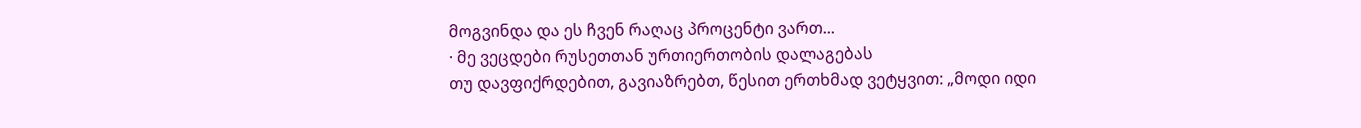მოგვინდა და ეს ჩვენ რაღაც პროცენტი ვართ...
· მე ვეცდები რუსეთთან ურთიერთობის დალაგებას
თუ დავფიქრდებით, გავიაზრებთ, წესით ერთხმად ვეტყვით: „მოდი იდი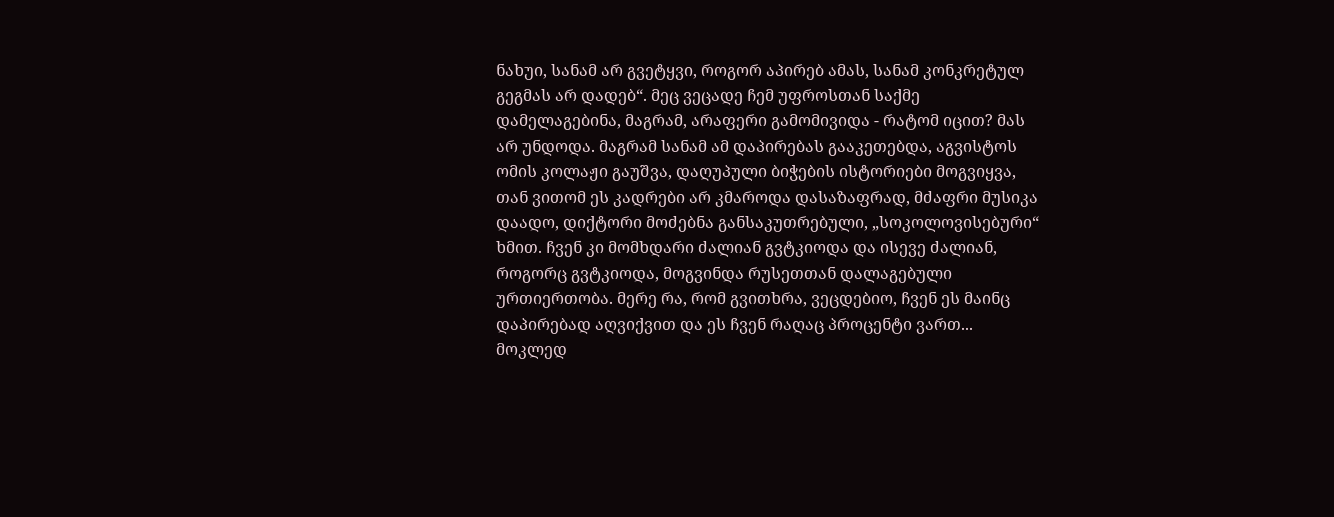ნახუი, სანამ არ გვეტყვი, როგორ აპირებ ამას, სანამ კონკრეტულ გეგმას არ დადებ“. მეც ვეცადე ჩემ უფროსთან საქმე დამელაგებინა, მაგრამ, არაფერი გამომივიდა - რატომ იცით? მას არ უნდოდა. მაგრამ სანამ ამ დაპირებას გააკეთებდა, აგვისტოს ომის კოლაჟი გაუშვა, დაღუპული ბიჭების ისტორიები მოგვიყვა, თან ვითომ ეს კადრები არ კმაროდა დასაზაფრად, მძაფრი მუსიკა დაადო, დიქტორი მოძებნა განსაკუთრებული, „სოკოლოვისებური“ ხმით. ჩვენ კი მომხდარი ძალიან გვტკიოდა და ისევე ძალიან, როგორც გვტკიოდა, მოგვინდა რუსეთთან დალაგებული ურთიერთობა. მერე რა, რომ გვითხრა, ვეცდებიო, ჩვენ ეს მაინც დაპირებად აღვიქვით და ეს ჩვენ რაღაც პროცენტი ვართ...
მოკლედ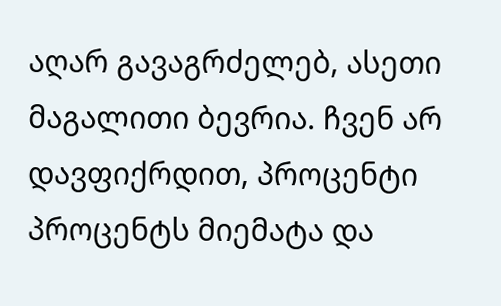აღარ გავაგრძელებ, ასეთი მაგალითი ბევრია. ჩვენ არ დავფიქრდით, პროცენტი პროცენტს მიემატა და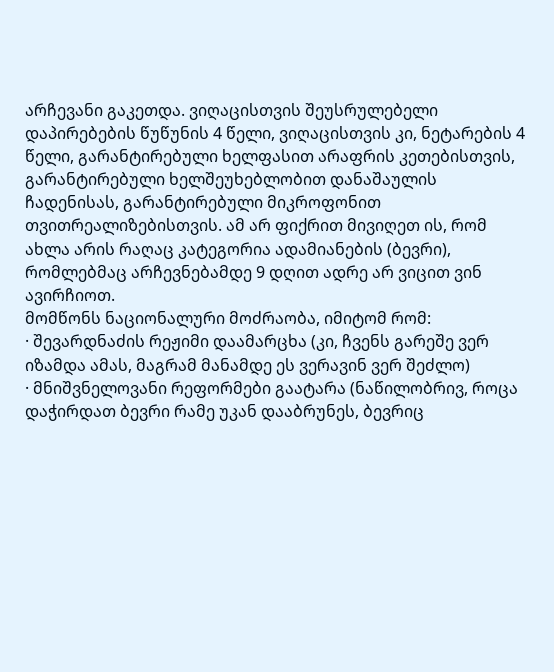არჩევანი გაკეთდა. ვიღაცისთვის შეუსრულებელი დაპირებების წუწუნის 4 წელი, ვიღაცისთვის კი, ნეტარების 4 წელი, გარანტირებული ხელფასით არაფრის კეთებისთვის, გარანტირებული ხელშეუხებლობით დანაშაულის ჩადენისას, გარანტირებული მიკროფონით თვითრეალიზებისთვის. ამ არ ფიქრით მივიღეთ ის, რომ ახლა არის რაღაც კატეგორია ადამიანების (ბევრი), რომლებმაც არჩევნებამდე 9 დღით ადრე არ ვიცით ვინ ავირჩიოთ.
მომწონს ნაციონალური მოძრაობა, იმიტომ რომ:
· შევარდნაძის რეჟიმი დაამარცხა (კი, ჩვენს გარეშე ვერ იზამდა ამას, მაგრამ მანამდე ეს ვერავინ ვერ შეძლო)
· მნიშვნელოვანი რეფორმები გაატარა (ნაწილობრივ, როცა დაჭირდათ ბევრი რამე უკან დააბრუნეს, ბევრიც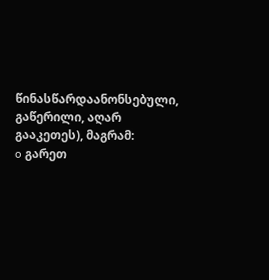წინასწარდაანონსებული, გაწერილი, აღარ გააკეთეს), მაგრამ:
o გარეთ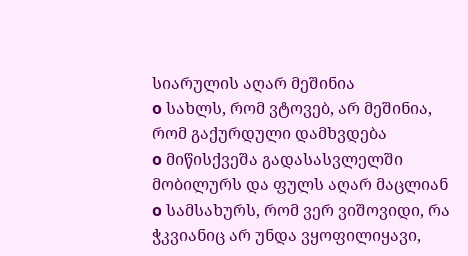სიარულის აღარ მეშინია
o სახლს, რომ ვტოვებ, არ მეშინია, რომ გაქურდული დამხვდება
o მიწისქვეშა გადასასვლელში მობილურს და ფულს აღარ მაცლიან
o სამსახურს, რომ ვერ ვიშოვიდი, რა ჭკვიანიც არ უნდა ვყოფილიყავი,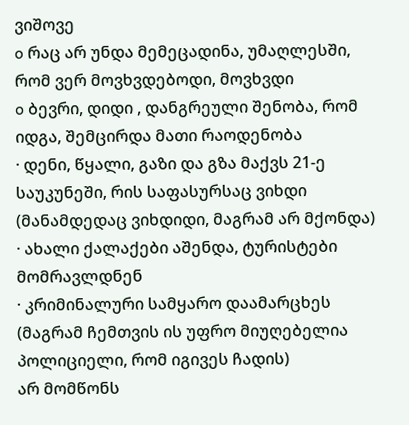ვიშოვე
o რაც არ უნდა მემეცადინა, უმაღლესში, რომ ვერ მოვხვდებოდი, მოვხვდი
o ბევრი, დიდი , დანგრეული შენობა, რომ იდგა, შემცირდა მათი რაოდენობა
· დენი, წყალი, გაზი და გზა მაქვს 21-ე საუკუნეში, რის საფასურსაც ვიხდი (მანამდედაც ვიხდიდი, მაგრამ არ მქონდა)
· ახალი ქალაქები აშენდა, ტურისტები მომრავლდნენ
· კრიმინალური სამყარო დაამარცხეს (მაგრამ ჩემთვის ის უფრო მიუღებელია პოლიციელი, რომ იგივეს ჩადის)
არ მომწონს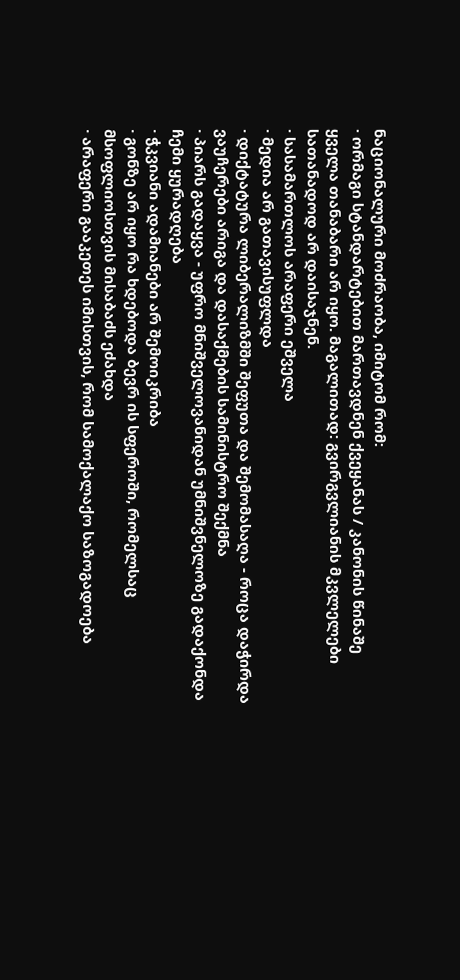ნაციონალური მოძრაობა, იმიტომ რომ:
· ორმაგი სტანდარტებით მართავდნენ ქვეყანას / კანონის წინაშე ყველა თანაბარი არ იყო. მაგალითად: გვირგვლიანის მკვლელები სათანადოდ არ დაისაჯნენ.
· სასამართლოს არაფერი ეშველა
· მედია არ გათავისუფლდა
· დიქტატურა ლიბერალიზმში შეფუთა და შემომასაღა - როცა დაჭირდა ვაუჩერები არიგა და დასაქმების სამინისტრო შექმნა
· პიარს გადაყვა - უფრო მნიშველოვანიდან უმნიშვნელოზე გადაქონდა ჩემი ყურადღება
· ჭკვიანი ადამიანები არ შემოიკრიბა
· გონზე არ იყო რა ხდებოდა ბევრ ის სფეროში, რომელსაც მსოფლიოსთვის მისაბაძს ეძახდა
· არაფერი გააკეთეს იმისთვის, რომ სამოქალაქო საზოგადოება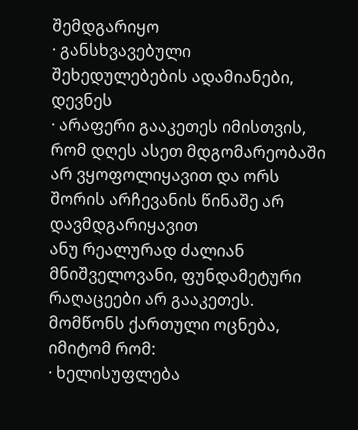შემდგარიყო
· განსხვავებული შეხედულებების ადამიანები, დევნეს
· არაფერი გააკეთეს იმისთვის, რომ დღეს ასეთ მდგომარეობაში არ ვყოფოლიყავით და ორს შორის არჩევანის წინაშე არ დავმდგარიყავით
ანუ რეალურად ძალიან მნიშველოვანი, ფუნდამეტური რაღაცეები არ გააკეთეს.
მომწონს ქართული ოცნება, იმიტომ რომ:
· ხელისუფლება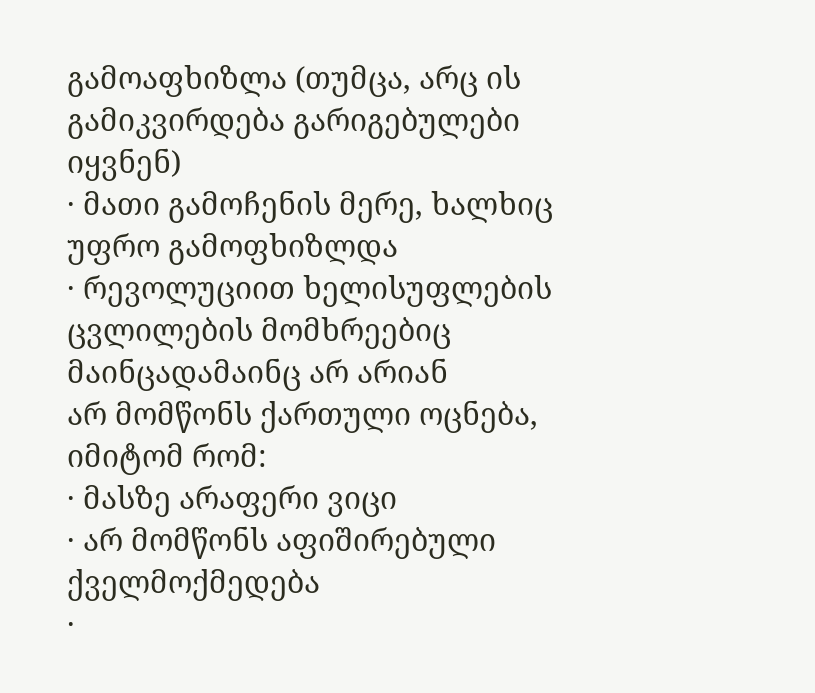გამოაფხიზლა (თუმცა, არც ის გამიკვირდება გარიგებულები იყვნენ)
· მათი გამოჩენის მერე, ხალხიც უფრო გამოფხიზლდა
· რევოლუციით ხელისუფლების ცვლილების მომხრეებიც მაინცადამაინც არ არიან
არ მომწონს ქართული ოცნება, იმიტომ რომ:
· მასზე არაფერი ვიცი
· არ მომწონს აფიშირებული ქველმოქმედება
·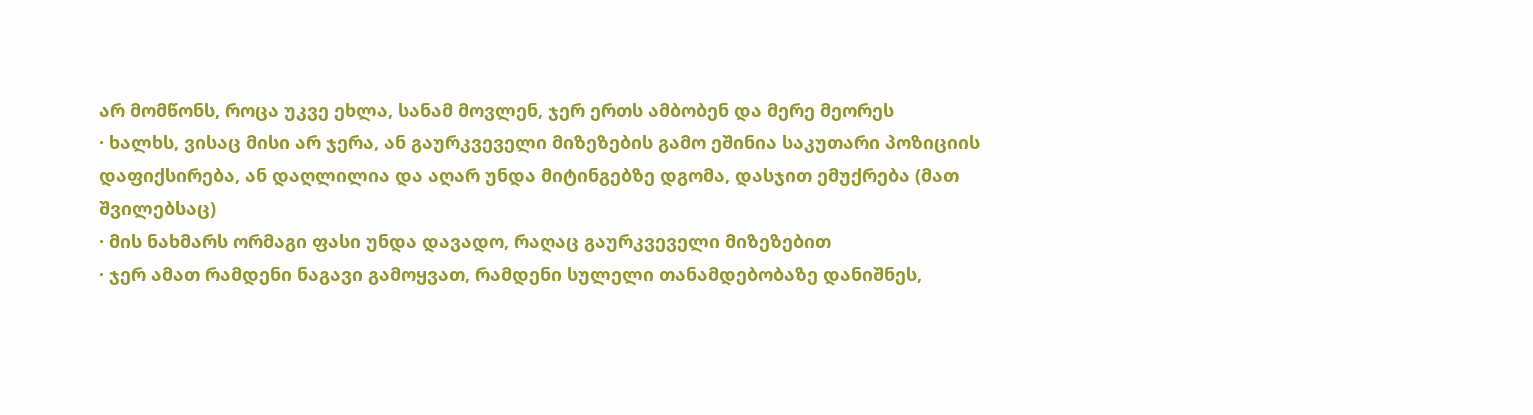არ მომწონს, როცა უკვე ეხლა, სანამ მოვლენ, ჯერ ერთს ამბობენ და მერე მეორეს
· ხალხს, ვისაც მისი არ ჯერა, ან გაურკვეველი მიზეზების გამო ეშინია საკუთარი პოზიციის დაფიქსირება, ან დაღლილია და აღარ უნდა მიტინგებზე დგომა, დასჯით ემუქრება (მათ შვილებსაც)
· მის ნახმარს ორმაგი ფასი უნდა დავადო, რაღაც გაურკვეველი მიზეზებით
· ჯერ ამათ რამდენი ნაგავი გამოყვათ, რამდენი სულელი თანამდებობაზე დანიშნეს,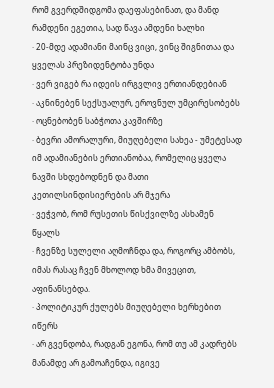რომ გვერდშიდგომა დაეფასებინათ, და მანდ რამდენი ეგეთია, სად წავა ამდენი ხალხი
· 20-მდე ადამიანი მაინც ვიცი, ვინც შიგნითაა და ყველას პრეზიდენტობა უნდა
· ვერ ვიგებ რა იდეის ირგვლივ ერთიანდებიან
· აკნინებენ სექსუალურ, ეროვნულ უმცირესობებს
· ოცნებობენ საბჭოთა კავშირზე
· ბევრი ამორალური, მიუღებელი სახეა - უმეტესად იმ ადამიანების ერთიანობაა, რომელიც ყველა ნავში სხდებოდნენ და მათი კეთილსინდისიერების არ მჯერა
· ვეჭვობ, რომ რუსეთის წისქვილზე ასხამენ წყალს
· ჩვენზე სულელი აღმოჩნდა და, როგორც ამბობს, იმას რასაც ჩვენ მხოლოდ ხმა მივეცით, აფინანსებდა.
· პოლიტიკურ ქულებს მიუღებელი ხერხებით იწერს
· არ გვენდობა, რადგან ეგონა, რომ თუ ამ კადრებს მანამდე არ გამოაჩენდა, იგივე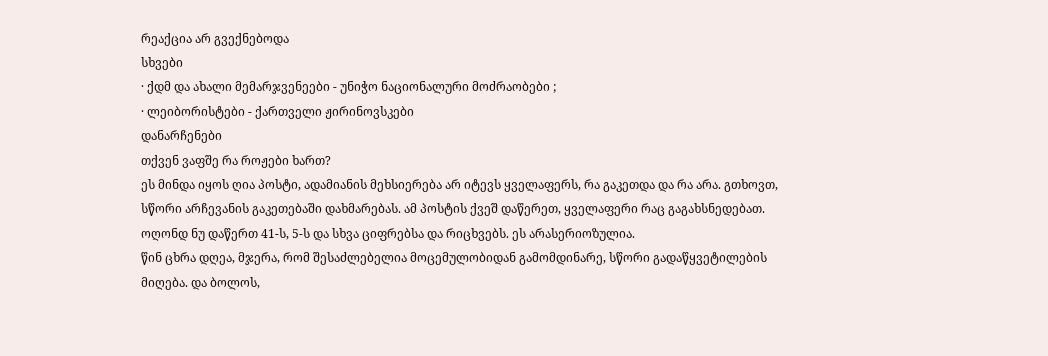რეაქცია არ გვექნებოდა
სხვები
· ქდმ და ახალი მემარჯვენეები - უნიჭო ნაციონალური მოძრაობები ;
· ლეიბორისტები - ქართველი ჟირინოვსკები
დანარჩენები
თქვენ ვაფშე რა როჟები ხართ?
ეს მინდა იყოს ღია პოსტი, ადამიანის მეხსიერება არ იტევს ყველაფერს, რა გაკეთდა და რა არა. გთხოვთ, სწორი არჩევანის გაკეთებაში დახმარებას. ამ პოსტის ქვეშ დაწერეთ, ყველაფერი რაც გაგახსნედებათ. ოღონდ ნუ დაწერთ 41-ს, 5-ს და სხვა ციფრებსა და რიცხვებს. ეს არასერიოზულია.
წინ ცხრა დღეა, მჯერა, რომ შესაძლებელია მოცემულობიდან გამომდინარე, სწორი გადაწყვეტილების მიღება. და ბოლოს,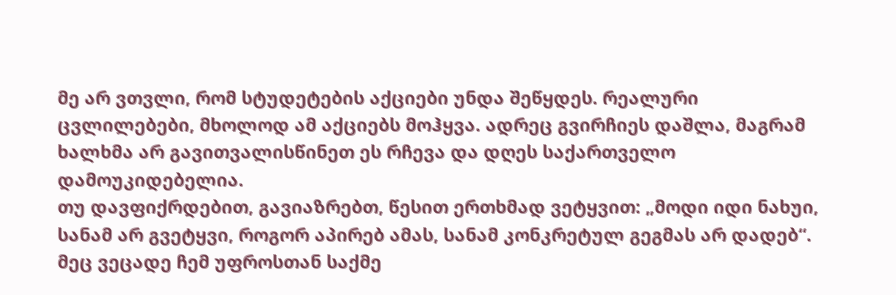მე არ ვთვლი, რომ სტუდეტების აქციები უნდა შეწყდეს. რეალური ცვლილებები, მხოლოდ ამ აქციებს მოჰყვა. ადრეც გვირჩიეს დაშლა, მაგრამ ხალხმა არ გავითვალისწინეთ ეს რჩევა და დღეს საქართველო დამოუკიდებელია.
თუ დავფიქრდებით, გავიაზრებთ, წესით ერთხმად ვეტყვით: „მოდი იდი ნახუი, სანამ არ გვეტყვი, როგორ აპირებ ამას, სანამ კონკრეტულ გეგმას არ დადებ“. მეც ვეცადე ჩემ უფროსთან საქმე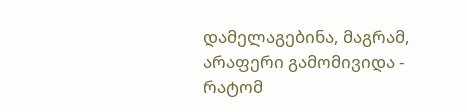დამელაგებინა, მაგრამ, არაფერი გამომივიდა - რატომ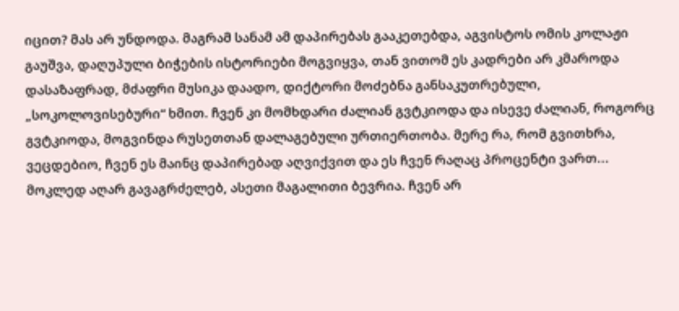იცით? მას არ უნდოდა. მაგრამ სანამ ამ დაპირებას გააკეთებდა, აგვისტოს ომის კოლაჟი გაუშვა, დაღუპული ბიჭების ისტორიები მოგვიყვა, თან ვითომ ეს კადრები არ კმაროდა დასაზაფრად, მძაფრი მუსიკა დაადო, დიქტორი მოძებნა განსაკუთრებული, „სოკოლოვისებური“ ხმით. ჩვენ კი მომხდარი ძალიან გვტკიოდა და ისევე ძალიან, როგორც გვტკიოდა, მოგვინდა რუსეთთან დალაგებული ურთიერთობა. მერე რა, რომ გვითხრა, ვეცდებიო, ჩვენ ეს მაინც დაპირებად აღვიქვით და ეს ჩვენ რაღაც პროცენტი ვართ...
მოკლედ აღარ გავაგრძელებ, ასეთი მაგალითი ბევრია. ჩვენ არ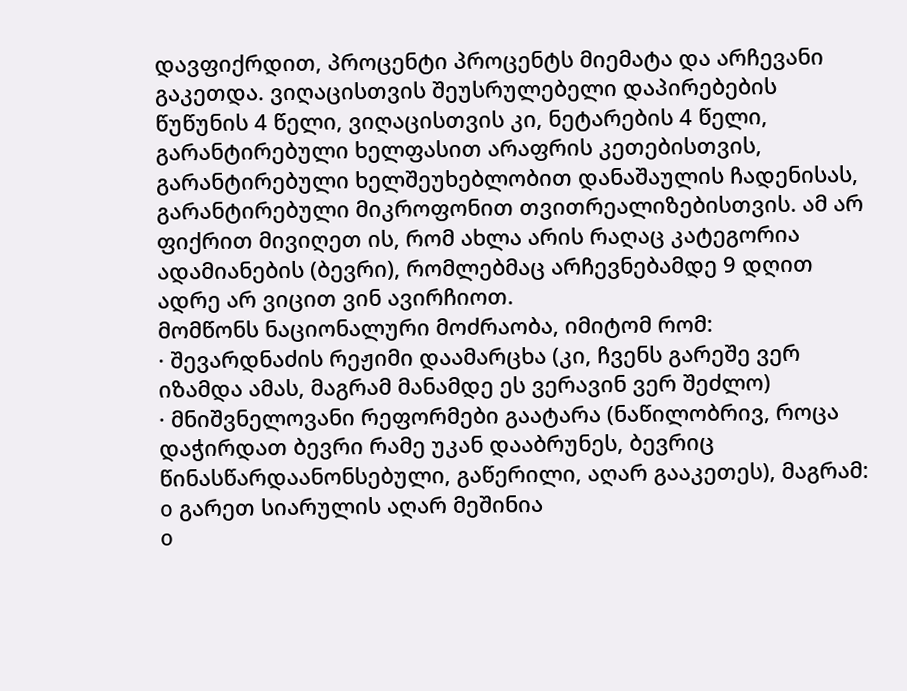დავფიქრდით, პროცენტი პროცენტს მიემატა და არჩევანი გაკეთდა. ვიღაცისთვის შეუსრულებელი დაპირებების წუწუნის 4 წელი, ვიღაცისთვის კი, ნეტარების 4 წელი, გარანტირებული ხელფასით არაფრის კეთებისთვის, გარანტირებული ხელშეუხებლობით დანაშაულის ჩადენისას, გარანტირებული მიკროფონით თვითრეალიზებისთვის. ამ არ ფიქრით მივიღეთ ის, რომ ახლა არის რაღაც კატეგორია ადამიანების (ბევრი), რომლებმაც არჩევნებამდე 9 დღით ადრე არ ვიცით ვინ ავირჩიოთ.
მომწონს ნაციონალური მოძრაობა, იმიტომ რომ:
· შევარდნაძის რეჟიმი დაამარცხა (კი, ჩვენს გარეშე ვერ იზამდა ამას, მაგრამ მანამდე ეს ვერავინ ვერ შეძლო)
· მნიშვნელოვანი რეფორმები გაატარა (ნაწილობრივ, როცა დაჭირდათ ბევრი რამე უკან დააბრუნეს, ბევრიც წინასწარდაანონსებული, გაწერილი, აღარ გააკეთეს), მაგრამ:
o გარეთ სიარულის აღარ მეშინია
o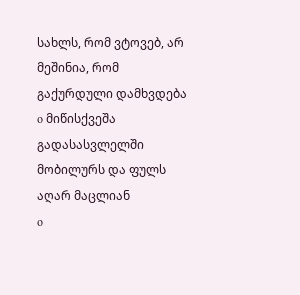სახლს, რომ ვტოვებ, არ მეშინია, რომ გაქურდული დამხვდება
o მიწისქვეშა გადასასვლელში მობილურს და ფულს აღარ მაცლიან
o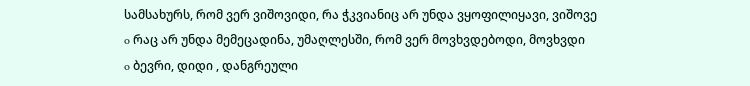სამსახურს, რომ ვერ ვიშოვიდი, რა ჭკვიანიც არ უნდა ვყოფილიყავი, ვიშოვე
o რაც არ უნდა მემეცადინა, უმაღლესში, რომ ვერ მოვხვდებოდი, მოვხვდი
o ბევრი, დიდი , დანგრეული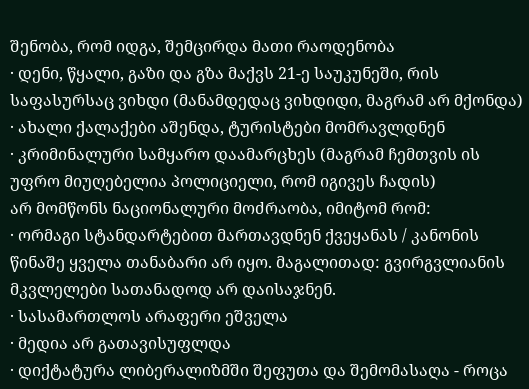შენობა, რომ იდგა, შემცირდა მათი რაოდენობა
· დენი, წყალი, გაზი და გზა მაქვს 21-ე საუკუნეში, რის საფასურსაც ვიხდი (მანამდედაც ვიხდიდი, მაგრამ არ მქონდა)
· ახალი ქალაქები აშენდა, ტურისტები მომრავლდნენ
· კრიმინალური სამყარო დაამარცხეს (მაგრამ ჩემთვის ის უფრო მიუღებელია პოლიციელი, რომ იგივეს ჩადის)
არ მომწონს ნაციონალური მოძრაობა, იმიტომ რომ:
· ორმაგი სტანდარტებით მართავდნენ ქვეყანას / კანონის წინაშე ყველა თანაბარი არ იყო. მაგალითად: გვირგვლიანის მკვლელები სათანადოდ არ დაისაჯნენ.
· სასამართლოს არაფერი ეშველა
· მედია არ გათავისუფლდა
· დიქტატურა ლიბერალიზმში შეფუთა და შემომასაღა - როცა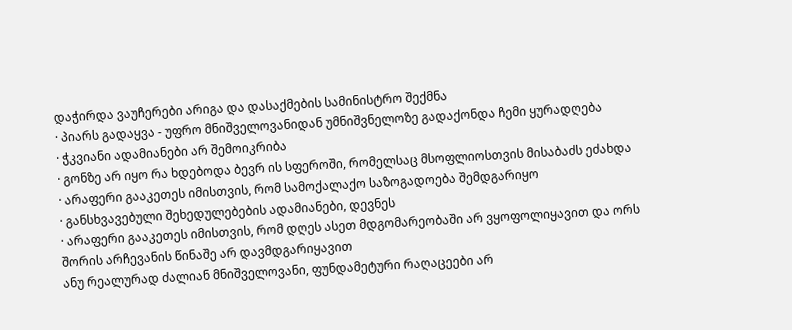დაჭირდა ვაუჩერები არიგა და დასაქმების სამინისტრო შექმნა
· პიარს გადაყვა - უფრო მნიშველოვანიდან უმნიშვნელოზე გადაქონდა ჩემი ყურადღება
· ჭკვიანი ადამიანები არ შემოიკრიბა
· გონზე არ იყო რა ხდებოდა ბევრ ის სფეროში, რომელსაც მსოფლიოსთვის მისაბაძს ეძახდა
· არაფერი გააკეთეს იმისთვის, რომ სამოქალაქო საზოგადოება შემდგარიყო
· განსხვავებული შეხედულებების ადამიანები, დევნეს
· არაფერი გააკეთეს იმისთვის, რომ დღეს ასეთ მდგომარეობაში არ ვყოფოლიყავით და ორს შორის არჩევანის წინაშე არ დავმდგარიყავით
ანუ რეალურად ძალიან მნიშველოვანი, ფუნდამეტური რაღაცეები არ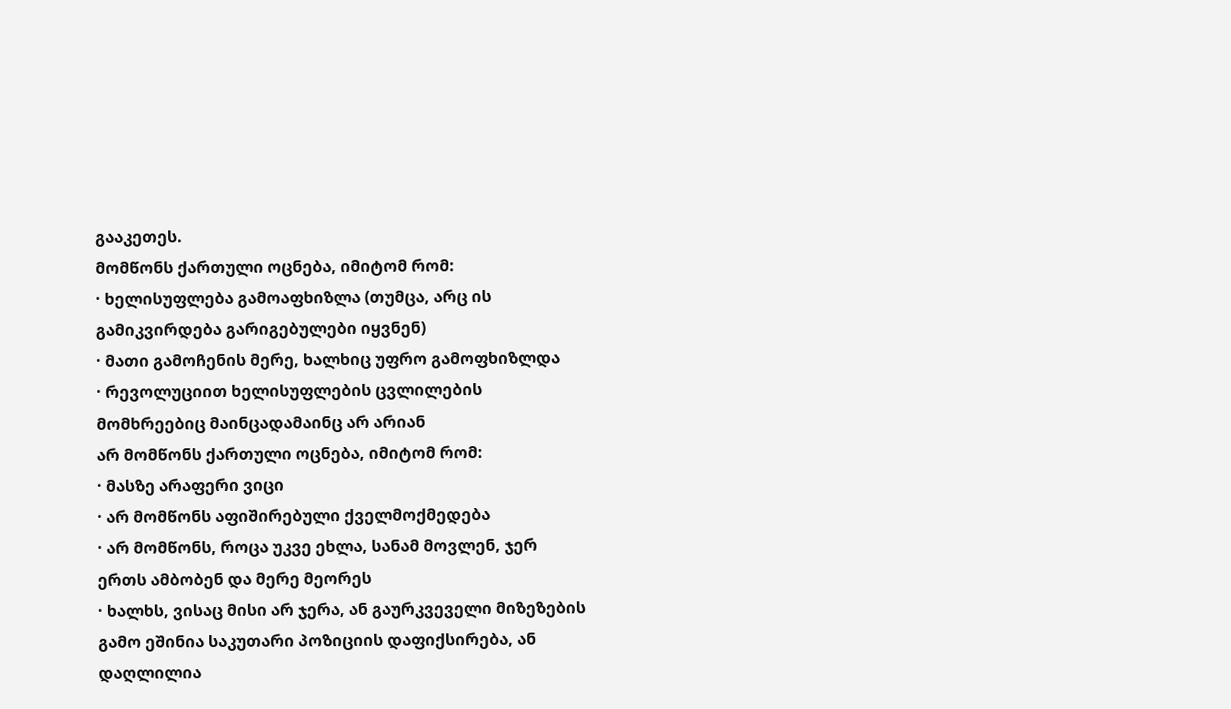გააკეთეს.
მომწონს ქართული ოცნება, იმიტომ რომ:
· ხელისუფლება გამოაფხიზლა (თუმცა, არც ის გამიკვირდება გარიგებულები იყვნენ)
· მათი გამოჩენის მერე, ხალხიც უფრო გამოფხიზლდა
· რევოლუციით ხელისუფლების ცვლილების მომხრეებიც მაინცადამაინც არ არიან
არ მომწონს ქართული ოცნება, იმიტომ რომ:
· მასზე არაფერი ვიცი
· არ მომწონს აფიშირებული ქველმოქმედება
· არ მომწონს, როცა უკვე ეხლა, სანამ მოვლენ, ჯერ ერთს ამბობენ და მერე მეორეს
· ხალხს, ვისაც მისი არ ჯერა, ან გაურკვეველი მიზეზების გამო ეშინია საკუთარი პოზიციის დაფიქსირება, ან დაღლილია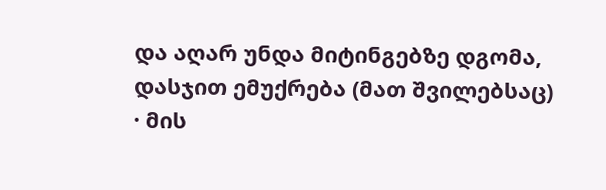და აღარ უნდა მიტინგებზე დგომა, დასჯით ემუქრება (მათ შვილებსაც)
· მის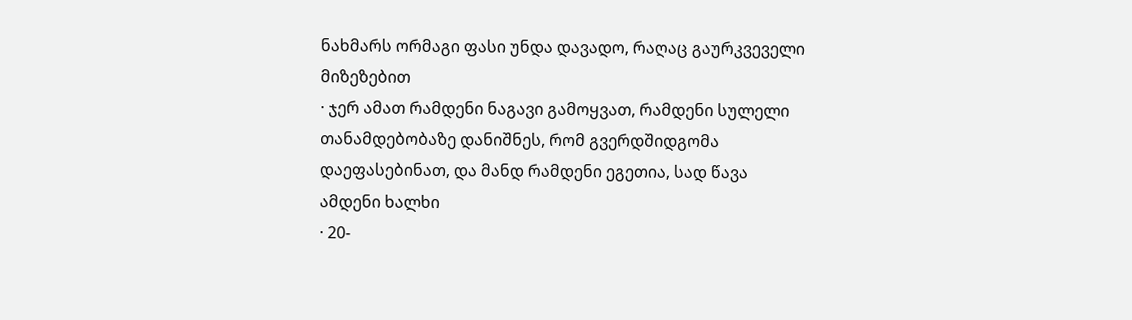ნახმარს ორმაგი ფასი უნდა დავადო, რაღაც გაურკვეველი მიზეზებით
· ჯერ ამათ რამდენი ნაგავი გამოყვათ, რამდენი სულელი თანამდებობაზე დანიშნეს, რომ გვერდშიდგომა დაეფასებინათ, და მანდ რამდენი ეგეთია, სად წავა ამდენი ხალხი
· 20-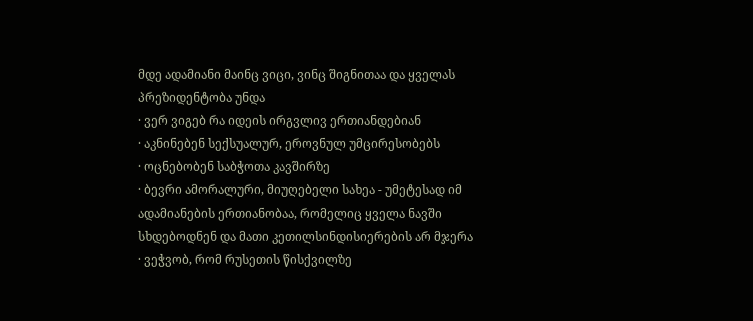მდე ადამიანი მაინც ვიცი, ვინც შიგნითაა და ყველას პრეზიდენტობა უნდა
· ვერ ვიგებ რა იდეის ირგვლივ ერთიანდებიან
· აკნინებენ სექსუალურ, ეროვნულ უმცირესობებს
· ოცნებობენ საბჭოთა კავშირზე
· ბევრი ამორალური, მიუღებელი სახეა - უმეტესად იმ ადამიანების ერთიანობაა, რომელიც ყველა ნავში სხდებოდნენ და მათი კეთილსინდისიერების არ მჯერა
· ვეჭვობ, რომ რუსეთის წისქვილზე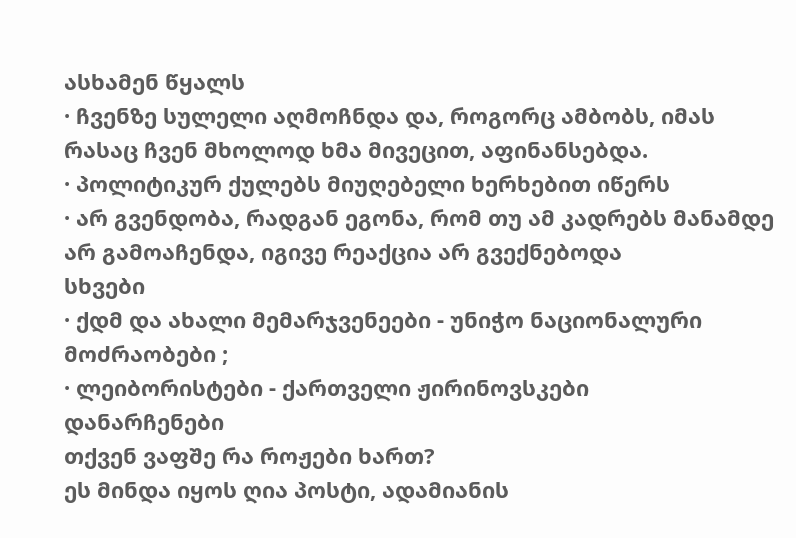ასხამენ წყალს
· ჩვენზე სულელი აღმოჩნდა და, როგორც ამბობს, იმას რასაც ჩვენ მხოლოდ ხმა მივეცით, აფინანსებდა.
· პოლიტიკურ ქულებს მიუღებელი ხერხებით იწერს
· არ გვენდობა, რადგან ეგონა, რომ თუ ამ კადრებს მანამდე არ გამოაჩენდა, იგივე რეაქცია არ გვექნებოდა
სხვები
· ქდმ და ახალი მემარჯვენეები - უნიჭო ნაციონალური მოძრაობები ;
· ლეიბორისტები - ქართველი ჟირინოვსკები
დანარჩენები
თქვენ ვაფშე რა როჟები ხართ?
ეს მინდა იყოს ღია პოსტი, ადამიანის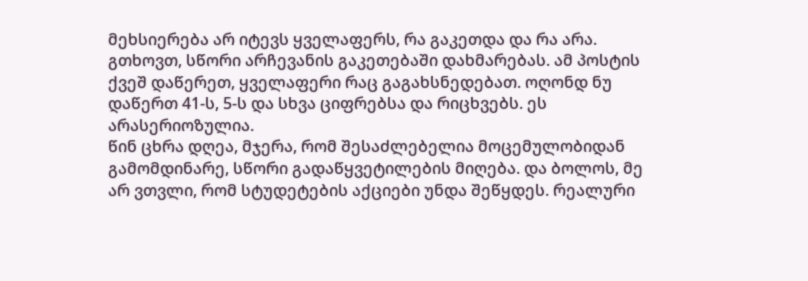მეხსიერება არ იტევს ყველაფერს, რა გაკეთდა და რა არა. გთხოვთ, სწორი არჩევანის გაკეთებაში დახმარებას. ამ პოსტის ქვეშ დაწერეთ, ყველაფერი რაც გაგახსნედებათ. ოღონდ ნუ დაწერთ 41-ს, 5-ს და სხვა ციფრებსა და რიცხვებს. ეს არასერიოზულია.
წინ ცხრა დღეა, მჯერა, რომ შესაძლებელია მოცემულობიდან გამომდინარე, სწორი გადაწყვეტილების მიღება. და ბოლოს, მე არ ვთვლი, რომ სტუდეტების აქციები უნდა შეწყდეს. რეალური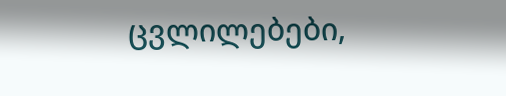ცვლილებები,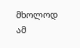მხოლოდ ამ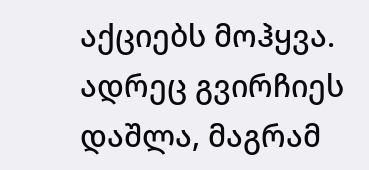აქციებს მოჰყვა. ადრეც გვირჩიეს დაშლა, მაგრამ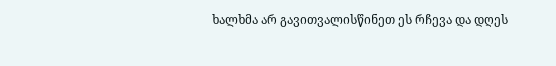ხალხმა არ გავითვალისწინეთ ეს რჩევა და დღეს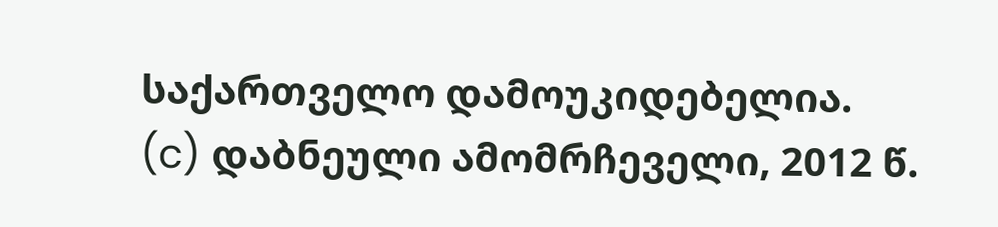საქართველო დამოუკიდებელია.
(c) დაბნეული ამომრჩეველი, 2012 წ.